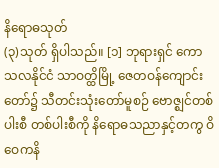နိရောဓသုတ်
(၃)သုတ် ရှိပါသည်။ [၁] ဘုရားရှင် ကောသလနိုင်ငံ သာဝတ္ထိမြို့ ဇေတဝန်ကျောင်းတော်၌ သီတင်းသုံးတော်မူစဉ် ဗောဇ္ဈင်တစ်ပါးစီ တစ်ပါးစီကို နိရောဓသညာနှင့်တကွ ဝိဝေကနိ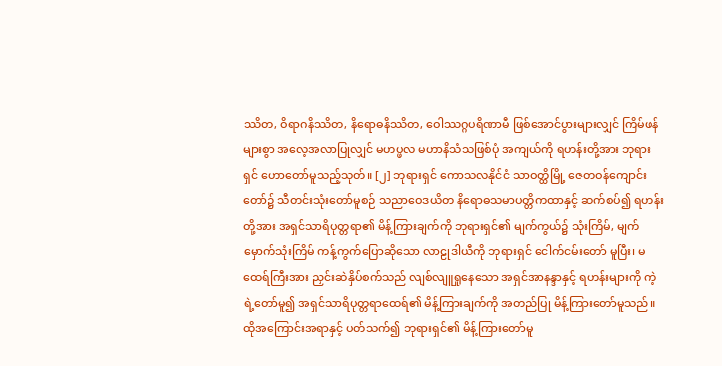ဿိတ, ဝိရာဂနိဿိတ, နိရောဓနိဿိတ, ဝေါဿဂ္ဂပရိဏာမီ ဖြစ်အောင်ပွားများလျှင် ကြိမ်ဖန် များစွာ အလေ့အလာပြုလျှင် မဟပ္ဖလ မဟာနိသံသဖြစ်ပုံ အကျယ်ကို ရဟန်းတို့အား ဘုရားရှင် ဟောတော်မူသည့်သုတ်။ [၂] ဘုရားရှင် ကောသလနိုင်ငံ သာဝတ္ထိမြို့ ဇေတဝန်ကျောင်းတော်၌ သီတင်းသုံးတော်မူစဉ် သညာဝေဒယိတ နိရောဓသမာပတ္တိကထာနှင့် ဆက်စပ်၍ ရဟန်းတို့အား အရှင်သာရိပုတ္တရာ၏ မိန့်ကြားချက်ကို ဘုရားရှင်၏ မျက်ကွယ်၌ သုံးကြိမ်, မျက်မှောက်သုံးကြိမ် ကန့်ကွက်ပြောဆိုသော လာဠုဒါယီကို ဘုရားရှင် ငေါက်ငမ်းတော် မူပြီး၊ မထေရ်ကြီးအား ညှင်းဆဲနှိပ်စက်သည် လျစ်လျူရှုနေသော အရှင်အာနန္ဒာနှင့် ရဟန်းများကို ကဲ့ရဲ့တော်မူ၍ အရှင်သာရိပုတ္တရာထေရ်၏ မိန့်ကြားချက်ကို အတည်ပြု မိန့်ကြားတော်မူသည်။ ထိုအကြောင်းအရာနှင့် ပတ်သက်၍ ဘုရားရှင်၏ မိန့်ကြားတော်မူ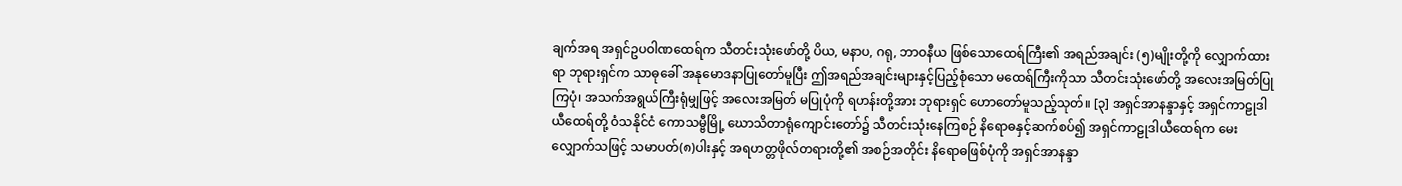ချက်အရ အရှင်ဥပဝါဏထေရ်က သီတင်းသုံးဖော်တို့ ပိယ, မနာပ, ဂရု, ဘာဝနီယ ဖြစ်သောထေရ်ကြီး၏ အရည်အချင်း (၅)မျိုးတို့ကို လျှောက်ထားရာ ဘုရားရှင်က သာဓုခေါ် အနုမောဒနာပြုတော်မူပြီး ဤအရည်အချင်းများနှင့်ပြည့်စုံသော မထေရ်ကြီးကိုသာ သီတင်းသုံးဖော်တို့ အလေးအမြတ်ပြုကြပုံ၊ အသက်အရွယ်ကြီးရုံမျှဖြင့် အလေးအမြတ် မပြုပုံကို ရဟန်းတို့အား ဘုရားရှင် ဟောတော်မူသည့်သုတ်။ [၃] အရှင်အာနန္ဒာနှင့် အရှင်ကာဠုဒါယီထေရ်တို့ ဝံသနိုင်ငံ ကောသမ္ဗီမြို့ ဃောသိတာရုံကျောင်းတော်၌ သီတင်းသုံးနေကြစဉ် နိရောဓနှင့်ဆက်စပ်၍ အရှင်ကာဠုဒါယီထေရ်က မေးလျှောက်သဖြင့် သမာပတ်(၈)ပါးနှင့် အရဟတ္တဖိုလ်တရားတို့၏ အစဉ်အတိုင်း နိရောဓဖြစ်ပုံကို အရှင်အာနန္ဒာ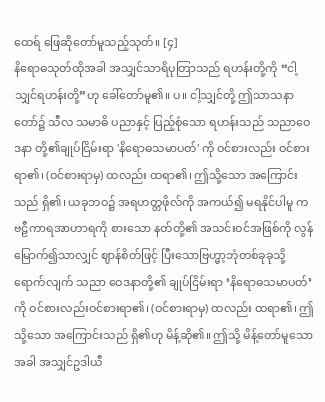ထေရ် ဖြေဆိုတော်မူသည့်သုတ်။ [၄]
နိရောဓသုတ်ထိုအခါ အသျှင်သာရိပုတြာသည် ရဟန်းတို့ကို “ငါ့သျှင်ရဟန်းတို့”ဟု ခေါ်တော်မူ၏။ ပ။ ငါ့သျှင်တို့ ဤသာသနာတော်၌ သီလ သမာဓိ ပညာနှင့် ပြည့်စုံသော ရဟန်းသည် သညာဝေဒနာ တို့၏ချုပ်ငြိမ်းရာ 'နိရောဓသမာပတ်' ကို ဝင်စားလည်း ဝင်စားရာ၏၊ (ဝင်စားရာမှ) ထလည်း ထရာ၏၊ ဤသို့သော အကြောင်းသည် ရှိ၏၊ ယခုဘဝ၌ အရဟတ္တဖိုလ်ကို အကယ်၍ မရနိုင်ပါမူ ကဗဠီကာရအာဟာရကို စားသော နတ်တို့၏ အသင်းဝင်အဖြစ်ကို လွန်မြောက်၍သာလျှင် ဈာန်စိတ်ဖြင့် ပြီးသောဗြဟ္မာ့ဘုံတစ်ခုခုသို့ ရောက်လျက် သညာ ဝေဒနာတို့၏ ချုပ်ငြိမ်းရာ ‘နိရောဓသမာပတ်’ ကို ဝင်စားလည်းဝင်စားရာ၏၊ (ဝင်စားရာမှ) ထလည်း ထရာ၏၊ ဤသို့သော အကြောင်းသည် ရှိ၏ဟု မိန့်ဆို၏။ ဤသို့ မိန့်တော်မူသောအခါ အသျှင်ဥဒါယီ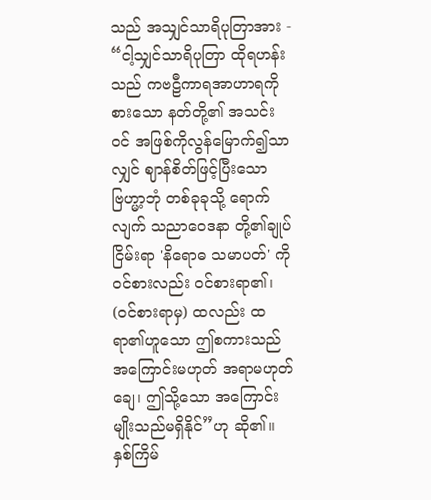သည် အသျှင်သာရိပုတြာအား - “ငါ့သျှင်သာရိပုတြာ ထိုရဟန်းသည် ကဗဠီကာရအာဟာရကို စားသော နတ်တို့၏ အသင်းဝင် အဖြစ်ကိုလွန်မြောက်၍သာလျှင် ဈာန်စိတ်ဖြင့်ပြီးသော ဗြဟ္မာ့ဘုံ တစ်ခုခုသို့ ရောက်လျက် သညာဝေဒနာ တို့၏ချုပ်ငြိမ်းရာ 'နိရောဓ သမာပတ်' ကို ဝင်စားလည်း ဝင်စားရာ၏၊ (ဝင်စားရာမှ) ထလည်း ထရာ၏ဟူသော ဤစကားသည် အကြောင်းမဟုတ် အရာမဟုတ်ချေ၊ ဤသို့သော အကြောင်းမျိုးသည်မရှိနိုင်”ဟု ဆို၏။ နှစ်ကြိမ်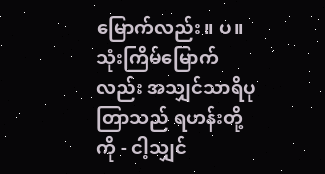မြောက်လည်း။ ပ။ သုံးကြိမ်မြောက်လည်း အသျှင်သာရိပုတြာသည် ရဟန်းတို့ကို - ငါ့သျှင်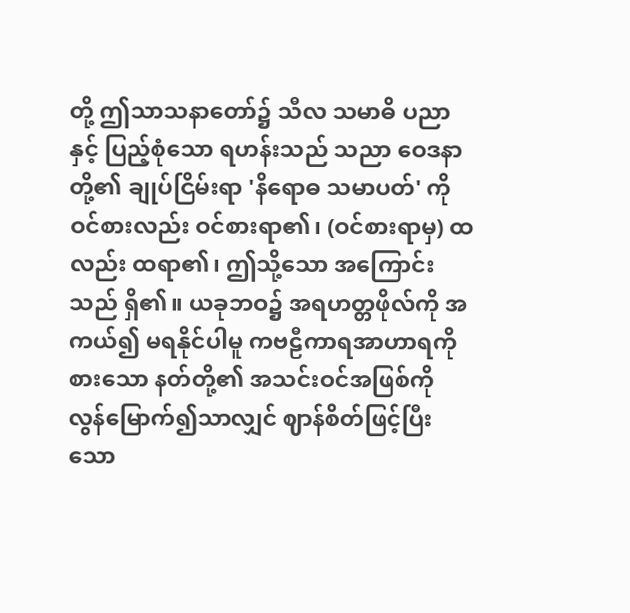တို့ ဤသာသနာတော်၌ သီလ သမာဓိ ပညာနှင့် ပြည့်စုံသော ရဟန်းသည် သညာ ဝေဒနာတို့၏ ချုပ်ငြိမ်းရာ 'နိရောဓ သမာပတ်' ကို ဝင်စားလည်း ဝင်စားရာ၏၊ (ဝင်စားရာမှ) ထလည်း ထရာ၏၊ ဤသို့သော အကြောင်းသည် ရှိ၏။ ယခုဘဝ၌ အရဟတ္တဖိုလ်ကို အကယ်၍ မရနိုင်ပါမူ ကဗဠီကာရအာဟာရကို စားသော နတ်တို့၏ အသင်းဝင်အဖြစ်ကို လွန်မြောက်၍သာလျှင် ဈာန်စိတ်ဖြင့်ပြီးသော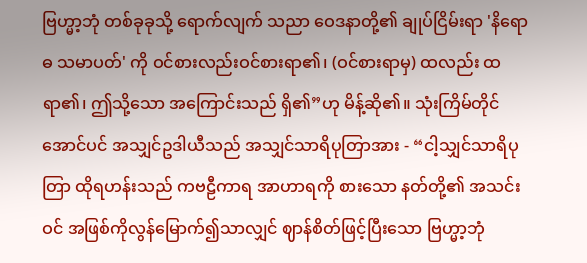ဗြဟ္မာ့ဘုံ တစ်ခုခုသို့ ရောက်လျက် သညာ ဝေဒနာတို့၏ ချုပ်ငြိမ်းရာ 'နိရောဓ သမာပတ်' ကို ဝင်စားလည်းဝင်စားရာ၏၊ (ဝင်စားရာမှ) ထလည်း ထရာ၏၊ ဤသို့သော အကြောင်းသည် ရှိ၏”ဟု မိန့်ဆို၏။ သုံးကြိမ်တိုင်အောင်ပင် အသျှင်ဥဒါယီသည် အသျှင်သာရိပုတြာအား - “ငါ့သျှင်သာရိပုတြာ ထိုရဟန်းသည် ကဗဠီကာရ အာဟာရကို စားသော နတ်တို့၏ အသင်းဝင် အဖြစ်ကိုလွန်မြောက်၍သာလျှင် ဈာန်စိတ်ဖြင့်ပြီးသော ဗြဟ္မာ့ဘုံ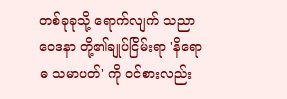တစ်ခုခုသို့ ရောက်လျက် သညာ ဝေဒနာ တို့၏ချုပ်ငြိမ်းရာ 'နိရောဓ သမာပတ်' ကို ဝင်စားလည်း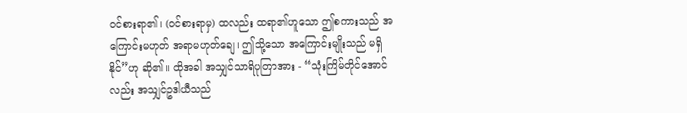ဝင်စားရာ၏၊ (ဝင်စားရာမှ) ထလည်း ထရာ၏ဟူသော ဤစကားသည် အကြောင်းမဟုတ် အရာမဟုတ်ချေ၊ ဤသို့သော အကြောင်းမျိုးသည် မရှိနိုင်”ဟု ဆို၏။ ထိုအခါ အသျှင်သာရိပုတြာအား - “သုံးကြိမ်တိုင်အောင်လည်း အသျှင်ဥဒါယီသည်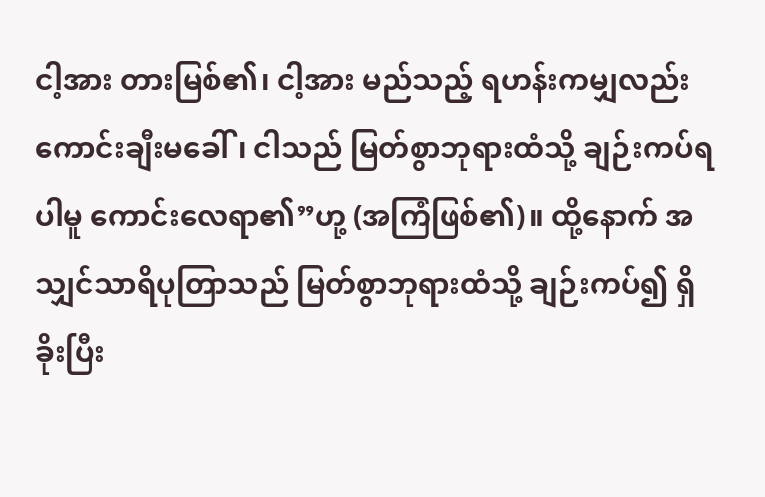ငါ့အား တားမြစ်၏၊ ငါ့အား မည်သည့် ရဟန်းကမျှလည်း ကောင်းချီးမခေါ်၊ ငါသည် မြတ်စွာဘုရားထံသို့ ချဉ်းကပ်ရပါမူ ကောင်းလေရာ၏”ဟု့ (အကြံဖြစ်၏)။ ထို့နောက် အသျှင်သာရိပုတြာသည် မြတ်စွာဘုရားထံသို့ ချဉ်းကပ်၍ ရှိခိုးပြီး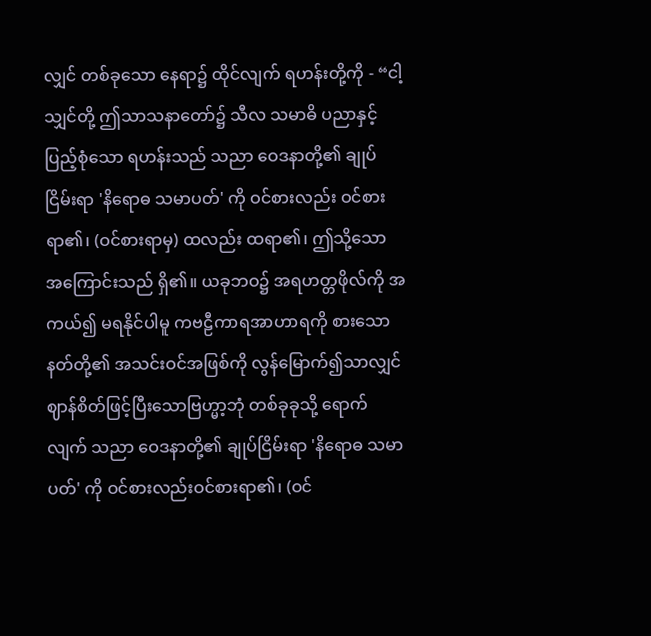လျှင် တစ်ခုသော နေရာ၌ ထိုင်လျက် ရဟန်းတို့ကို - “ငါ့သျှင်တို့ ဤသာသနာတော်၌ သီလ သမာဓိ ပညာနှင့် ပြည့်စုံသော ရဟန်းသည် သညာ ဝေဒနာတို့၏ ချုပ်ငြိမ်းရာ 'နိရောဓ သမာပတ်' ကို ဝင်စားလည်း ဝင်စားရာ၏၊ (ဝင်စားရာမှ) ထလည်း ထရာ၏၊ ဤသို့သော အကြောင်းသည် ရှိ၏။ ယခုဘဝ၌ အရဟတ္တဖိုလ်ကို အကယ်၍ မရနိုင်ပါမူ ကဗဠီကာရအာဟာရကို စားသော နတ်တို့၏ အသင်းဝင်အဖြစ်ကို လွန်မြောက်၍သာလျှင် ဈာန်စိတ်ဖြင့်ပြီးသောဗြဟ္မာ့ဘုံ တစ်ခုခုသို့ ရောက်လျက် သညာ ဝေဒနာတို့၏ ချုပ်ငြိမ်းရာ 'နိရောဓ သမာပတ်' ကို ဝင်စားလည်းဝင်စားရာ၏၊ (ဝင်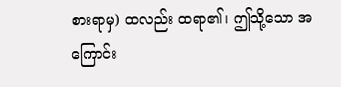စားရာမှ) ထလည်း ထရာ၏၊ ဤသို့သော အကြောင်း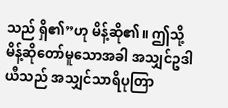သည် ရှိ၏”ဟု မိန့်ဆို၏။ ဤသို့ မိန့်ဆိုတော်မူသောအခါ အသျှင်ဥဒါယီသည် အသျှင်သာရိပုတြာ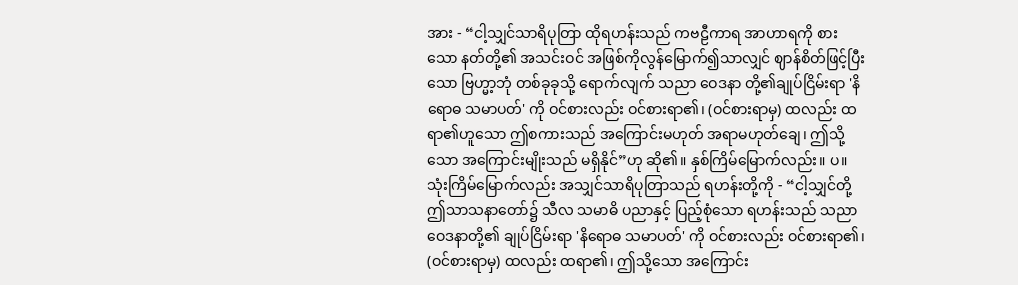အား - “ငါ့သျှင်သာရိပုတြာ ထိုရဟန်းသည် ကဗဠီကာရ အာဟာရကို စားသော နတ်တို့၏ အသင်းဝင် အဖြစ်ကိုလွန်မြောက်၍သာလျှင် ဈာန်စိတ်ဖြင့်ပြီးသော ဗြဟ္မာ့ဘုံ တစ်ခုခုသို့ ရောက်လျက် သညာ ဝေဒနာ တို့၏ချုပ်ငြိမ်းရာ 'နိရောဓ သမာပတ်' ကို ဝင်စားလည်း ဝင်စားရာ၏၊ (ဝင်စားရာမှ) ထလည်း ထရာ၏ဟူသော ဤစကားသည် အကြောင်းမဟုတ် အရာမဟုတ်ချေ၊ ဤသို့သော အကြောင်းမျိုးသည် မရှိနိုင်”ဟု ဆို၏။ နှစ်ကြိမ်မြောက်လည်း။ ပ။ သုံးကြိမ်မြောက်လည်း အသျှင်သာရိပုတြာသည် ရဟန်းတို့ကို - “ငါ့သျှင်တို့ ဤသာသနာတော်၌ သီလ သမာဓိ ပညာနှင့် ပြည့်စုံသော ရဟန်းသည် သညာဝေဒနာတို့၏ ချုပ်ငြိမ်းရာ 'နိရောဓ သမာပတ်' ကို ဝင်စားလည်း ဝင်စားရာ၏၊ (ဝင်စားရာမှ) ထလည်း ထရာ၏၊ ဤသို့သော အကြောင်း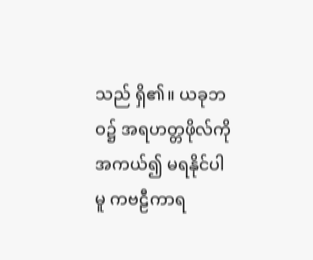သည် ရှိ၏။ ယခုဘဝ၌ အရဟတ္တဖိုလ်ကို အကယ်၍ မရနိုင်ပါမူ ကဗဠီကာရ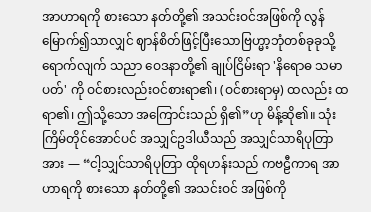အာဟာရကို စားသော နတ်တို့၏ အသင်းဝင်အဖြစ်ကို လွန်မြောက်၍သာလျှင် ဈာန်စိတ်ဖြင့်ပြီးသောဗြဟ္မာ့ဘုံတစ်ခုခုသို့ ရောက်လျက် သညာ ဝေဒနာတို့၏ ချုပ်ငြိမ်းရာ 'နိရောဓ သမာပတ်' ကို ဝင်စားလည်းဝင်စားရာ၏၊ (ဝင်စားရာမှ) ထလည်း ထရာ၏၊ ဤသို့သော အကြောင်းသည် ရှိ၏”ဟု မိန့်ဆို၏။ သုံးကြိမ်တိုင်အောင်ပင် အသျှင်ဥဒါယီသည် အသျှင်သာရိပုတြာအား — “ငါ့သျှင်သာရိပုတြာ ထိုရဟန်းသည် ကဗဠီကာရ အာဟာရကို စားသော နတ်တို့၏ အသင်းဝင် အဖြစ်ကို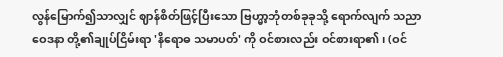လွန်မြောက်၍သာလျှင် ဈာန်စိတ်ဖြင့်ပြီးသော ဗြဟ္မာ့ဘုံတစ်ခုခုသို့ ရောက်လျက် သညာဝေဒနာ တို့၏ချုပ်ငြိမ်းရာ 'နိရောဓ သမာပတ်' ကို ဝင်စားလည်း ဝင်စားရာ၏၊ (ဝင်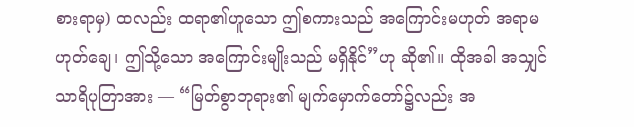စားရာမှ) ထလည်း ထရာ၏ဟူသော ဤစကားသည် အကြောင်းမဟုတ် အရာမဟုတ်ချေ၊ ဤသို့သော အကြောင်းမျိုးသည် မရှိနိုင်”ဟု ဆို၏။ ထိုအခါ အသျှင်သာရိပုတြာအား — “မြတ်စွာဘုရား၏ မျက်မှောက်တော်၌လည်း အ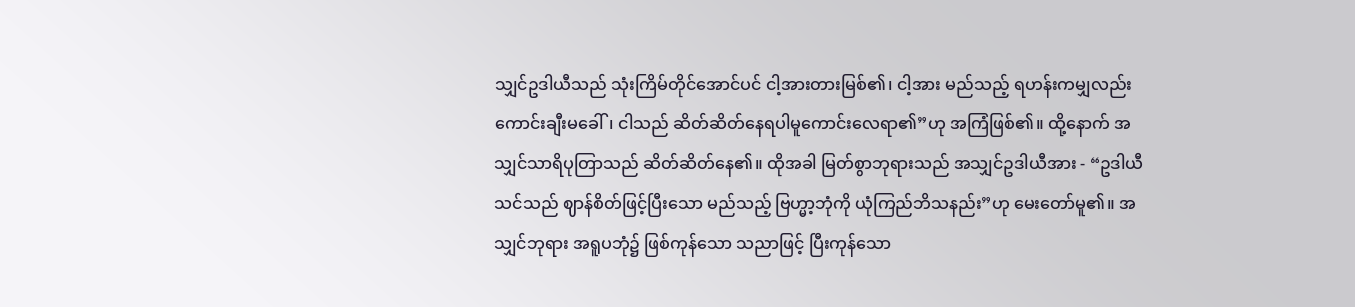သျှင်ဥဒါယီသည် သုံးကြိမ်တိုင်အောင်ပင် ငါ့အားတားမြစ်၏၊ ငါ့အား မည်သည့် ရဟန်းကမျှလည်း ကောင်းချီးမခေါ်၊ ငါသည် ဆိတ်ဆိတ်နေရပါမူကောင်းလေရာ၏”ဟု အကြံဖြစ်၏။ ထို့နောက် အသျှင်သာရိပုတြာသည် ဆိတ်ဆိတ်နေ၏။ ထိုအခါ မြတ်စွာဘုရားသည် အသျှင်ဥဒါယီအား - “ဥဒါယီ သင်သည် ဈာန်စိတ်ဖြင့်ပြီးသော မည်သည့် ဗြဟ္မာ့ဘုံကို ယုံကြည်ဘိသနည်း”ဟု မေးတော်မူ၏။ အသျှင်ဘုရား အရူပဘုံ၌ ဖြစ်ကုန်သော သညာဖြင့် ပြီးကုန်သော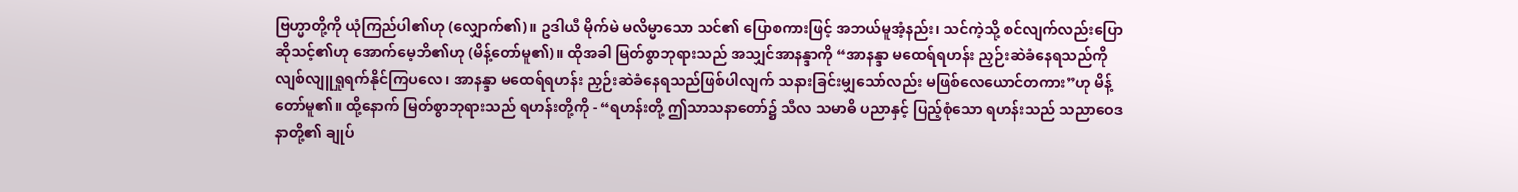ဗြဟ္မာတို့ကို ယုံကြည်ပါ၏ဟု (လျှောက်၏)။ ဥဒါယီ မိုက်မဲ မလိမ္မာသော သင်၏ ပြောစကားဖြင့် အဘယ်မူအံ့နည်း၊ သင်ကဲ့သို့ စင်လျက်လည်းပြောဆိုသင့်၏ဟု အောက်မေ့ဘိ၏ဟု (မိန့်တော်မူ၏)။ ထိုအခါ မြတ်စွာဘုရားသည် အသျှင်အာနန္ဒာကို “အာနန္ဒာ မထေရ်ရဟန်း ညှဉ်းဆဲခံနေရသည်ကိုလျစ်လျူရှုရက်နိုင်ကြပလေ၊ အာနန္ဒာ မထေရ်ရဟန်း ညှဉ်းဆဲခံနေရသည်ဖြစ်ပါလျက် သနားခြင်းမျှသော်လည်း မဖြစ်လေယောင်တကား”ဟု မိန့်တော်မူ၏။ ထို့နောက် မြတ်စွာဘုရားသည် ရဟန်းတို့ကို - “ရဟန်းတို့ ဤသာသနာတော်၌ သီလ သမာဓိ ပညာနှင့် ပြည့်စုံသော ရဟန်းသည် သညာဝေဒနာတို့၏ ချုပ်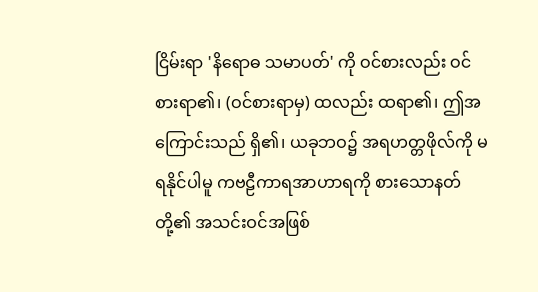ငြိမ်းရာ 'နိရောဓ သမာပတ်' ကို ဝင်စားလည်း ဝင်စားရာ၏၊ (ဝင်စားရာမှ) ထလည်း ထရာ၏၊ ဤအကြောင်းသည် ရှိ၏၊ ယခုဘဝ၌ အရဟတ္တဖိုလ်ကို မရနိုင်ပါမူ ကဗဠီကာရအာဟာရကို စားသောနတ်တို့၏ အသင်းဝင်အဖြစ်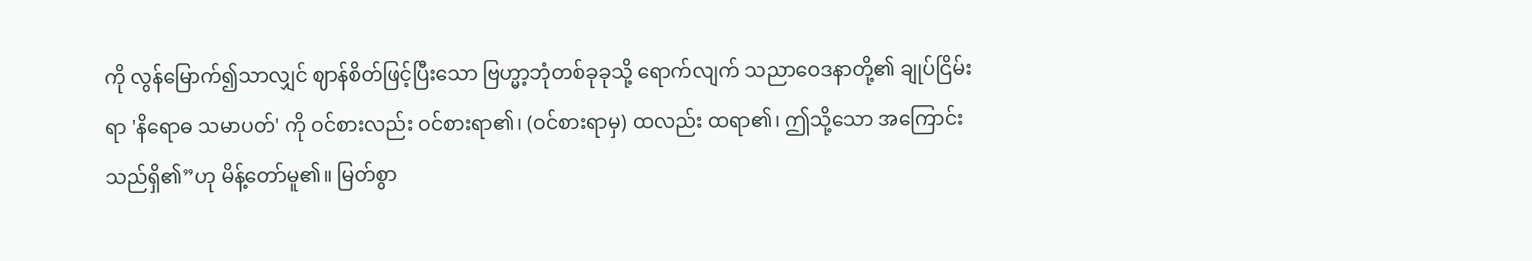ကို လွန်မြောက်၍သာလျှင် ဈာန်စိတ်ဖြင့်ပြီးသော ဗြဟ္မာ့ဘုံတစ်ခုခုသို့ ရောက်လျက် သညာဝေဒနာတို့၏ ချုပ်ငြိမ်းရာ 'နိရောဓ သမာပတ်' ကို ဝင်စားလည်း ဝင်စားရာ၏၊ (ဝင်စားရာမှ) ထလည်း ထရာ၏၊ ဤသို့သော အကြောင်းသည်ရှိ၏”ဟု မိန့်တော်မူ၏။ မြတ်စွာ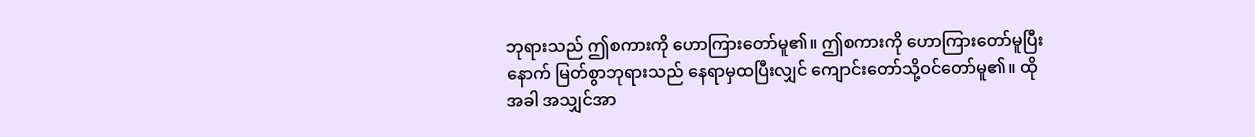ဘုရားသည် ဤစကားကို ဟောကြားတော်မူ၏။ ဤစကားကို ဟောကြားတော်မူပြီးနောက် မြတ်စွာဘုရားသည် နေရာမှထပြီးလျှင် ကျောင်းတော်သို့ဝင်တော်မူ၏။ ထိုအခါ အသျှင်အာ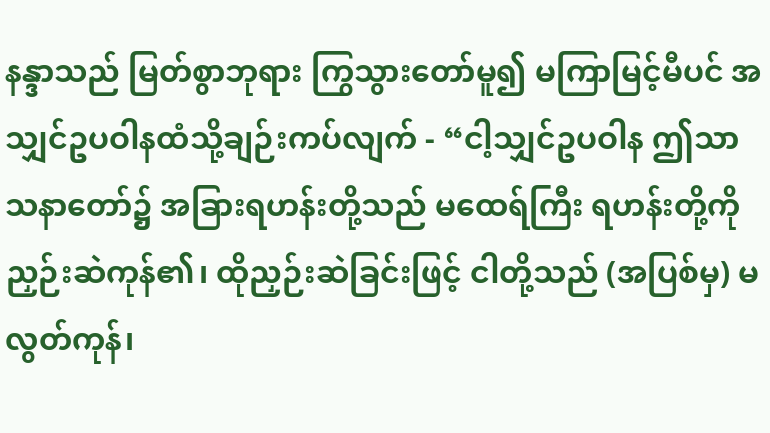နန္ဒာသည် မြတ်စွာဘုရား ကြွသွားတော်မူ၍ မကြာမြင့်မီပင် အသျှင်ဥပဝါနထံသို့ချဉ်းကပ်လျက် - “ငါ့သျှင်ဥပဝါန ဤသာသနာတော်၌ အခြားရဟန်းတို့သည် မထေရ်ကြီး ရဟန်းတို့ကို ညှဉ်းဆဲကုန်၏၊ ထိုညှဉ်းဆဲခြင်းဖြင့် ငါတို့သည် (အပြစ်မှ) မလွတ်ကုန်၊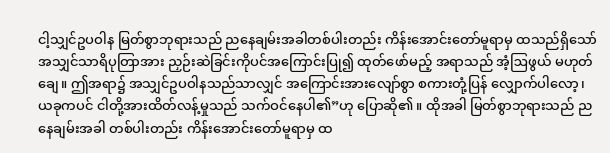ငါ့သျှင်ဥပဝါန မြတ်စွာဘုရားသည် ညနေချမ်းအခါတစ်ပါးတည်း ကိန်းအောင်းတော်မူရာမှ ထသည်ရှိသော် အသျှင်သာရိပုတြာအား ညှဉ်းဆဲခြင်းကိုပင်အကြောင်းပြု၍ ထုတ်ဖော်မည့် အရာသည် အံ့ဩဖွယ် မဟုတ်ချေ။ ဤအရာ၌ အသျှင်ဥပဝါနသည်သာလျှင် အကြောင်းအားလျော်စွာ စကားတုံ့ပြန် လျှောက်ပါလော့၊ ယခုကပင် ငါတို့အားထိတ်လန့်မှုသည် သက်ဝင်နေပါ၏”ဟု ပြောဆို၏။ ထိုအခါ မြတ်စွာဘုရားသည် ညနေချမ်းအခါ တစ်ပါးတည်း ကိန်းအောင်းတော်မူရာမှ ထ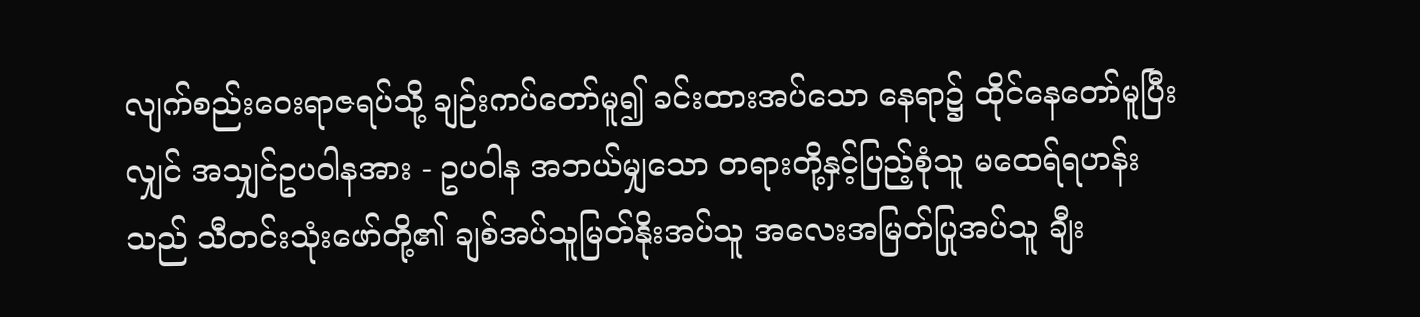လျက်စည်းဝေးရာဇရပ်သို့ ချဉ်းကပ်တော်မူ၍ ခင်းထားအပ်သော နေရာ၌ ထိုင်နေတော်မူပြီးလျှင် အသျှင်ဥပဝါနအား - ဥပဝါန အဘယ်မျှသော တရားတို့နှင့်ပြည့်စုံသူ မထေရ်ရဟန်းသည် သီတင်းသုံးဖော်တို့၏ ချစ်အပ်သူမြတ်နိုးအပ်သူ အလေးအမြတ်ပြုအပ်သူ ချီး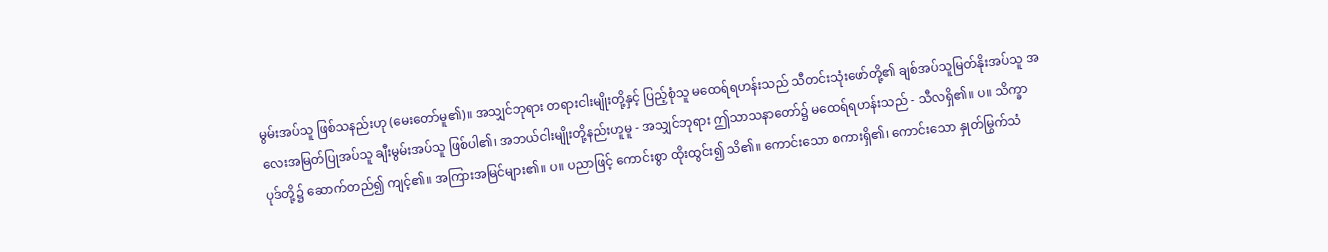မွမ်းအပ်သူ ဖြစ်သနည်းဟု (မေးတော်မူ၏)။ အသျှင်ဘုရား တရားငါးမျိုးတို့နှင့် ပြည့်စုံသူ မထေရ်ရဟန်းသည် သီတင်းသုံးဖော်တို့၏ ချစ်အပ်သူမြတ်နိုးအပ်သူ အလေးအမြတ်ပြုအပ်သူ ချီးမွမ်းအပ်သူ ဖြစ်ပါ၏၊ အဘယ်ငါးမျိုးတို့နည်းဟူမူ - အသျှင်ဘုရား ဤသာသနာတော်၌ မထေရ်ရဟန်းသည် - သီလရှိ၏။ ပ။ သိက္ခာပုဒ်တို့၌ ဆောက်တည်၍ ကျင့်၏။ အကြားအမြင်များ၏။ ပ။ ပညာဖြင့် ကောင်းစွာ ထိုးထွင်း၍ သိ၏။ ကောင်းသော စကားရှိ၏၊ ကောင်းသော နှုတ်မြွက်သံ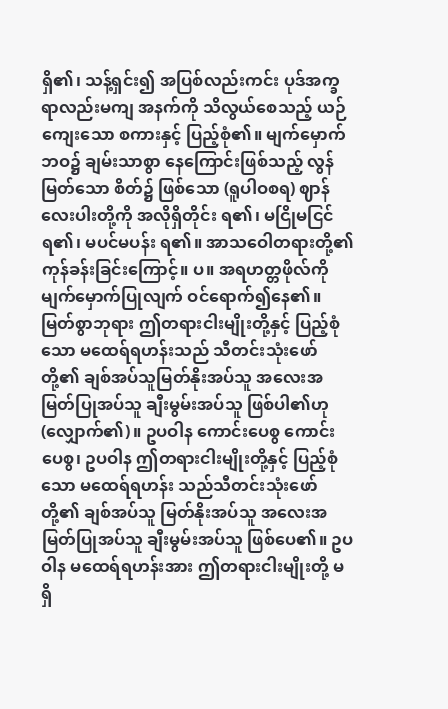ရှိ၏၊ သန့်ရှင်း၍ အပြစ်လည်းကင်း ပုဒ်အက္ခရာလည်းမကျ အနက်ကို သိလွယ်စေသည့် ယဉ်ကျေးသော စကားနှင့် ပြည့်စုံ၏။ မျက်မှောက်ဘဝ၌ ချမ်းသာစွာ နေကြောင်းဖြစ်သည့် လွန်မြတ်သော စိတ်၌ ဖြစ်သော (ရူပါဝစရ) ဈာန်လေးပါးတို့ကို အလိုရှိတိုင်း ရ၏၊ မငြိုမငြင် ရ၏၊ မပင်မပန်း ရ၏။ အာသဝေါတရားတို့၏ကုန်ခန်းခြင်းကြောင့်။ ပ။ အရဟတ္တဖိုလ်ကို မျက်မှောက်ပြုလျက် ဝင်ရောက်၍နေ၏။ မြတ်စွာဘုရား ဤတရားငါးမျိုးတို့နှင့် ပြည့်စုံသော မထေရ်ရဟန်းသည် သီတင်းသုံးဖော်တို့၏ ချစ်အပ်သူမြတ်နိုးအပ်သူ အလေးအမြတ်ပြုအပ်သူ ချီးမွမ်းအပ်သူ ဖြစ်ပါ၏ဟု (လျှောက်၏)။ ဥပဝါန ကောင်းပေစွ ကောင်းပေစွ၊ ဥပဝါန ဤတရားငါးမျိုးတို့နှင့် ပြည့်စုံသော မထေရ်ရဟန်း သည်သီတင်းသုံးဖော်တို့၏ ချစ်အပ်သူ မြတ်နိုးအပ်သူ အလေးအမြတ်ပြုအပ်သူ ချီးမွမ်းအပ်သူ ဖြစ်ပေ၏။ ဥပဝါန မထေရ်ရဟန်းအား ဤတရားငါးမျိုးတို့ မရှိ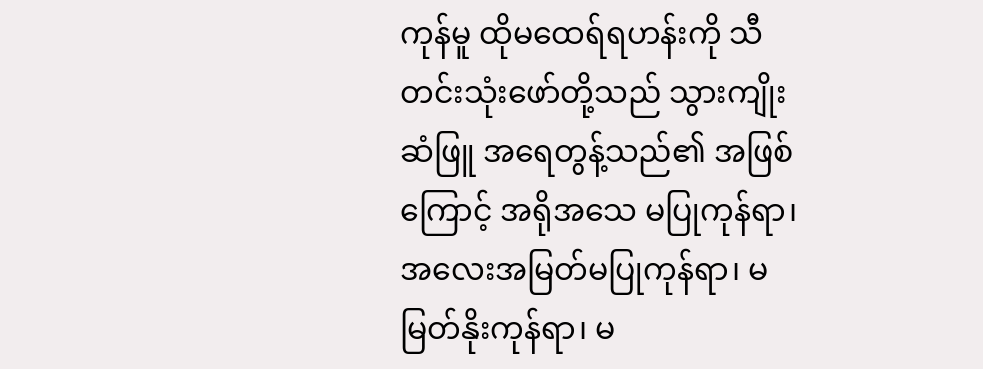ကုန်မူ ထိုမထေရ်ရဟန်းကို သီတင်းသုံးဖော်တို့သည် သွားကျိုး ဆံဖြူ အရေတွန့်သည်၏ အဖြစ်ကြောင့် အရိုအသေ မပြုကုန်ရာ၊ အလေးအမြတ်မပြုကုန်ရာ၊ မမြတ်နိုးကုန်ရာ၊ မ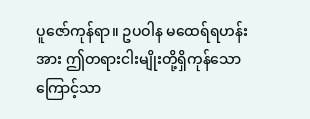ပူဇော်ကုန်ရာ။ ဥပဝါန မထေရ်ရဟန်းအား ဤတရားငါးမျိုးတို့ရှိကုန်သောကြောင့်သာ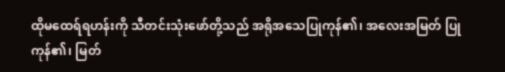ထိုမထေရ်ရဟန်းကို သီတင်းသုံးဖော်တို့သည် အရိုအသေပြုကုန်၏၊ အလေးအမြတ် ပြုကုန်၏၊ မြတ်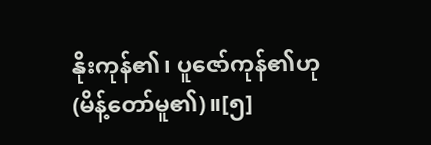နိုးကုန်၏၊ ပူဇော်ကုန်၏ဟု (မိန့်တော်မူ၏)။[၅]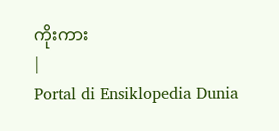ကိုးကား
|
Portal di Ensiklopedia Dunia